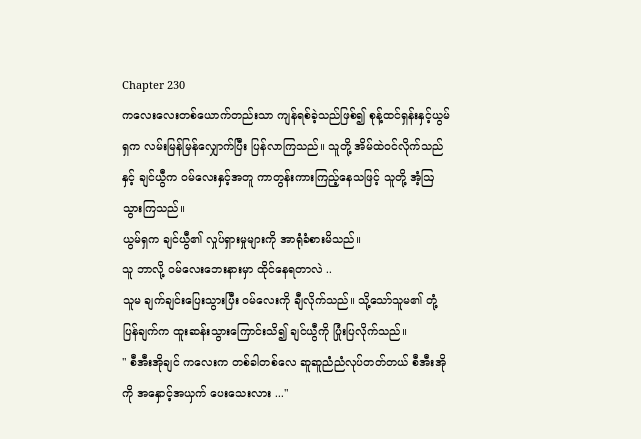Chapter 230
ကလေးလေးတစ်ယောက်တည်းသာ ကျန်ရစ်ခဲ့သည်ဖြစ်၍ စုန့်ထင်ရှန်းနှင့်ယွမ်ရှက လမ်းမြန်မြန်လျှောက်ပြီး ပြန်လာကြသည်။ သူတို့ အိမ်ထဲဝင်လိုက်သည်နှင့် ချင်ယွီက ဝမ်လေးနှင့်အတူ ကာတွန်းကားကြည့်နေသဖြင့် သူတို့ အံ့ဩသွားကြသည်။
ယွမ်ရှက ချင်ယွီ၏ လှုပ်ရှားမှုများကို အာရုံခံစားမိသည်။
သူ ဘာလို့ ဝမ်လေးဘေးနားမှာ ထိုင်နေရတာလဲ ..
သူမ ချက်ချင်းပြေးသွားပြီး ဝမ်လေးကို ချီလိုက်သည်။ သို့သော်သူမ၏ တုံ့ပြန်ချက်က ထူးဆန်းသွားကြောင်းသိ၍ ချင်ယွီကို ပြုံးပြလိုက်သည်။
" စီအီးအိုချင် ကလေးက တစ်ခါတစ်လေ ဆူဆူညံညံလုပ်တတ်တယ် စီအီးအိုကို အနှောင့်အယှက် ပေးသေးလား ..."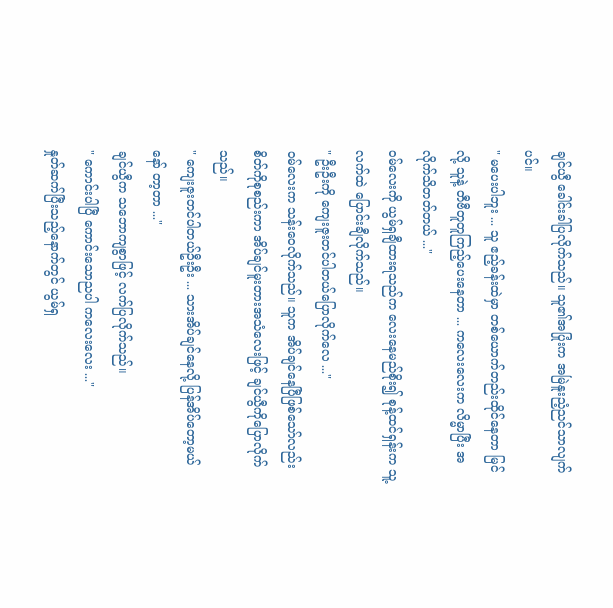ချင်ယွီ ခေါင်းခါပြလိုက်သည်။ သူ၏အပြုံးက အမြဲနူးညံ့ညင်သာလျက်ပင်။
" မပေးပါဘူး ... သူ ဧည့်ခန်းထဲမှာ တစ်ယောက်တည်းထိုင်နေတာ မြင်လို့ သူနဲ့ တီဗီတူတူကြည့်ပေးနေတာ ... ကလေးလေးက လိမ္မာပြီး အလိုက်သိတတ်တယ် ..."
ဝမ်လေးကို ယွမ်ရှချီထားရသည်က လေးနေမည်စိုး၍ စုန့်ထင်ရှန်းက သူ့လက်ထဲ ပြောင်းချီလိုက်သည်။
" ဦးဦးကို ကျေးဇူးတင်ပါတယ်ပြောလိုက်လေ ..."
ဝမ်လေးက သန်းဝေလိုက်သည်။ သူက အိပ်ချင်နေပြီဖြစ်သော်လည်း စိတ်ကိုစုစည်းကာ အိပ်ချင်မူးတားအသံလေးဖြင့် ချင်ယွီကိုပြောလိုက်သည်။
" ကျေးဇူးတင်ပါတယ်ဦးဦး ... သားအိပ်ချင်နေလို့ ပြန်အိပ်တော့မယ်နော် တာ့တာ ..."
ချင်ယွီက သဘောကျစွာဖြင့် လက်ပြလိုက်သည်။
" ကောင်းပါပြီ ကောင်းသောညပါ ကလေးလေး ..."
နှုတ်ဆက်ပြီးသည့်နောက်တွင် ယွမ်ရှ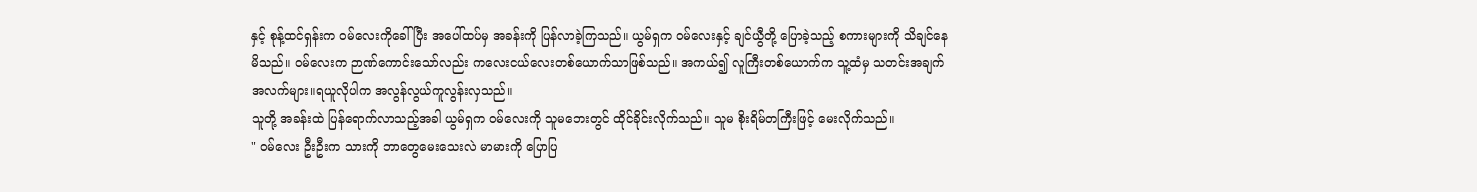နှင့် စုန့်ထင်ရှန်းက ဝမ်လေးကိုခေါ်ပြီး အပေါ်ထပ်မှ အခန်းကို ပြန်လာခဲ့ကြသည်။ ယွမ်ရှက ဝမ်လေးနှင့် ချင်ယွီတို့ ပြောခဲ့သည့် စကားများကို သိချင်နေမိသည်။ ဝမ်လေးက ဉာဏ်ကောင်းသော်လည်း ကလေးငယ်လေးတစ်ယောက်သာဖြစ်သည်။ အကယ်၍ လူကြီးတစ်ယောက်က သူ့ထံမှ သတင်းအချက်အလက်များ။ရယူလိုပါက အလွန်လွယ်ကူလွန်းလှသည်။
သူတို့ အခန်းထဲ ပြန်ရောက်လာသည့်အခါ ယွမ်ရှက ဝမ်လေးကို သူမဘေးတွင် ထိုင်ခိုင်းလိုက်သည်။ သူမ စိုးရိမ်တကြီးဖြင့် မေးလိုက်သည်။
" ဝမ်လေး ဦးဦးက သားကို ဘာတွေမေးသေးလဲ မာမားကို ပြောပြ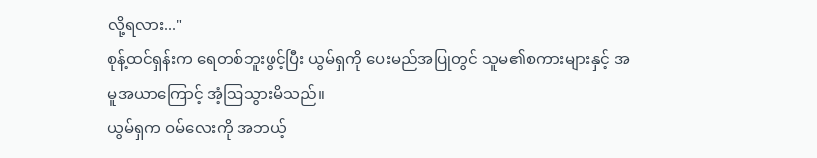လို့ရလား..."
စုန့်ထင်ရှန်းက ရေတစ်ဘူးဖွင့်ပြီး ယွမ်ရှကို ပေးမည်အပြုတွင် သူမ၏စကားများနှင့် အမူအယာကြောင့် အံ့ဩသွားမိသည်။
ယွမ်ရှက ဝမ်လေးကို အဘယ့်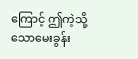ကြောင့် ဤကဲ့သို့သောမေးခွန်း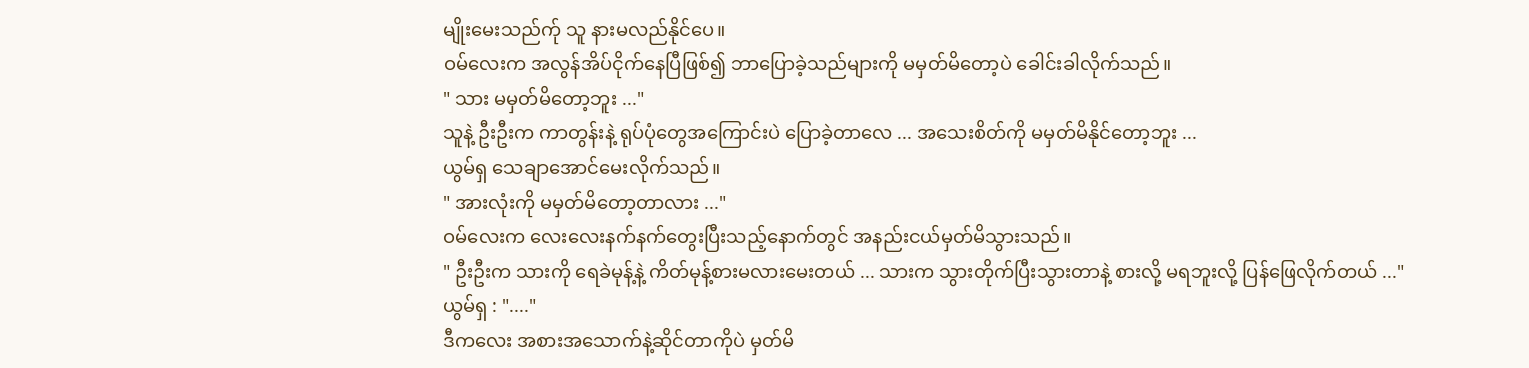မျိုးမေးသည်က်ု သူ နားမလည်နိုင်ပေ။
ဝမ်လေးက အလွန်အိပ်ငိုက်နေပြီဖြစ်၍ ဘာပြောခဲ့သည်များကို မမှတ်မိတော့ပဲ ခေါင်းခါလိုက်သည်။
" သား မမှတ်မိတော့ဘူး ..."
သူနဲ့ ဦးဦးက ကာတွန်းနဲ့ ရုပ်ပုံတွေအကြောင်းပဲ ပြောခဲ့တာလေ ... အသေးစိတ်ကို မမှတ်မိနိုင်တော့ဘူး ...
ယွမ်ရှ သေချာအောင်မေးလိုက်သည်။
" အားလုံးကို မမှတ်မိတော့တာလား ..."
ဝမ်လေးက လေးလေးနက်နက်တွေးပြီးသည့်နောက်တွင် အနည်းငယ်မှတ်မိသွားသည်။
" ဦးဦးက သားကို ရေခဲမုန့်နဲ့ ကိတ်မုန့်စားမလားမေးတယ် ... သားက သွားတိုက်ပြီးသွားတာနဲ့ စားလို့ မရဘူးလို့ ပြန်ဖြေလိုက်တယ် ..."
ယွမ်ရှ : "...."
ဒီကလေး အစားအသောက်နဲ့ဆိုင်တာကိုပဲ မှတ်မိ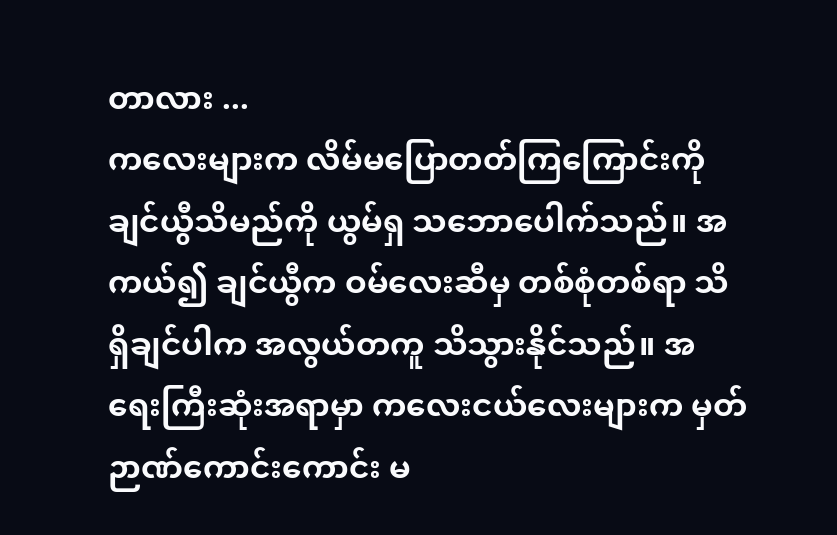တာလား ...
ကလေးများက လိမ်မပြောတတ်ကြကြောင်းကို ချင်ယွီသိမည်ကို ယွမ်ရှ သဘောပေါက်သည်။ အကယ်၍ ချင်ယွီက ဝမ်လေးဆီမှ တစ်စုံတစ်ရာ သိရှိချင်ပါက အလွယ်တကူ သိသွားနိုင်သည်။ အရေးကြီးဆုံးအရာမှာ ကလေးငယ်လေးများက မှတ်ဉာဏ်ကောင်းကောင်း မ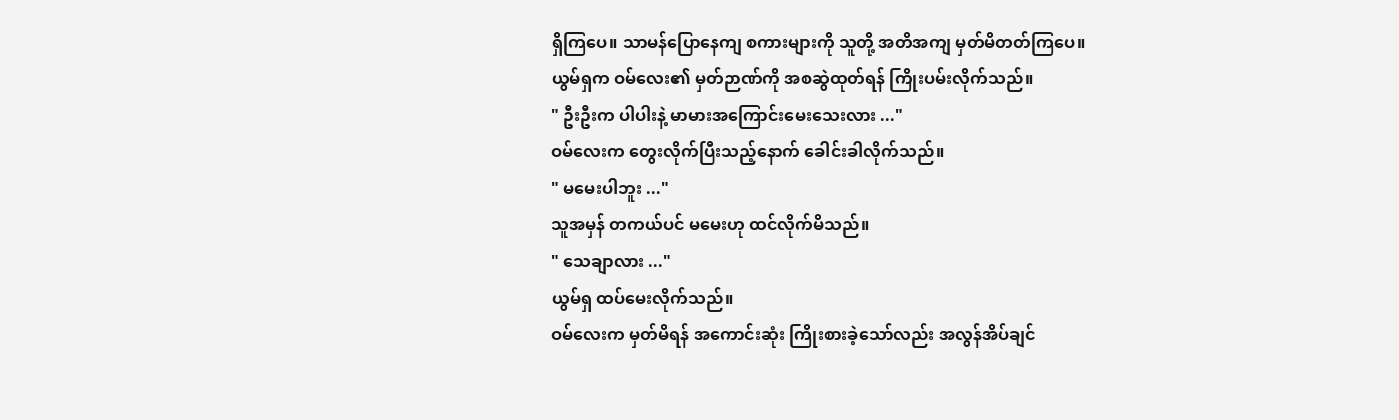ရှိကြပေ။ သာမန်ပြောနေကျ စကားများကို သူတို့ အတိအကျ မှတ်မိတတ်ကြပေ။
ယွမ်ရှက ဝမ်လေး၏ မှတ်ဉာဏ်ကို အစဆွဲထုတ်ရန် ကြိုးပမ်းလိုက်သည်။
" ဦးဦးက ပါပါးနဲ့ မာမားအကြောင်းမေးသေးလား ..."
ဝမ်လေးက တွေးလိုက်ပြီးသည့်နောက် ခေါင်းခါလိုက်သည်။
" မမေးပါဘူး ..."
သူအမှန် တကယ်ပင် မမေးဟု ထင်လိုက်မိသည်။
" သေချာလား ..."
ယွမ်ရှ ထပ်မေးလိုက်သည်။
ဝမ်လေးက မှတ်မိရန် အကောင်းဆုံး ကြိုးစားခဲ့သော်လည်း အလွန်အိပ်ချင်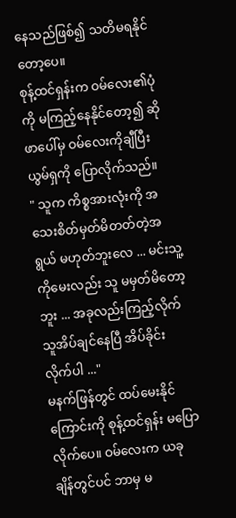နေသည်ဖြစ်၍ သတိမရနိုင်တော့ပေ။
စုန့်ထင်ရှန်းက ဝမ်လေး၏ပုံကို မကြည့်နေနိုင်တော့၍ ဆိုဖာပေါ်မှ ဝမ်လေးကိုချီပြီး ယွမ်ရှကို ပြောလိုက်သည်။
" သူက ကိစ္စအားလုံးကို အသေးစိတ်မှတ်မိတတ်တဲ့အရွယ် မဟုတ်ဘူးလေ ... မင်းသူ့ကိုမေးလည်း သူ မမှတ်မိတော့ဘူး ... အခုလည်းကြည့်လိုက် သူအိပ်ချင်နေပြီ အိပ်ခိုင်းလိုက်ပါ ..."
မနက်ဖြန်တွင် ထပ်မေးနိုင်ကြောင်းကို စုန့်ထင်ရှန်း မပြောလိုက်ပေ။ ဝမ်လေးက ယခုချိန်တွင်ပင် ဘာမှ မ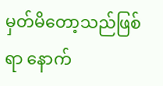မှတ်မိတော့သည်ဖြစ်ရာ နောက်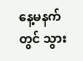နေ့မနက်တွင် သွား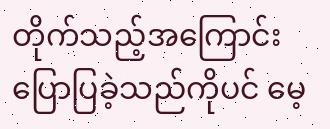တိုက်သည့်အကြောင်း ပြောပြခဲ့သည်ကိုပင် မေ့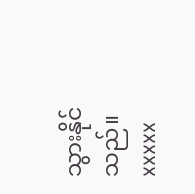သွားနိုင်သည်။
xxxxx